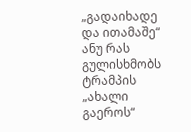„გადაიხადე და ითამაშე“ ანუ რას გულისხმობს ტრამპის „ახალი გაეროს“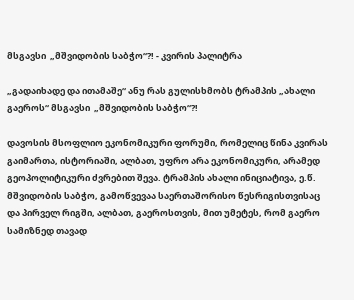მსგავსი  „მშვიდობის საბჭო“?! - კვირის პალიტრა

„გადაიხადე და ითამაშე“ ანუ რას გულისხმობს ტრამპის „ახალი გაეროს“ მსგავსი  „მშვიდობის საბჭო“?!

დავოსის მსოფლიო ეკონომიკური ფორუმი, რომელიც წინა კვირას გაიმართა, ისტორიაში, ალბათ, უფრო არა ეკონომიკური, არამედ გეოპოლიტიკური ძვრებით შევა. ტრამპის ახალი ინიციატივა, ე.წ. მშვიდობის საბჭო, გამოწვევაა საერთაშორისო წესრიგისთვისაც და პირველ რიგში, ალბათ, გაეროსთვის, მით უმეტეს, რომ გაერო სამიზნედ თავად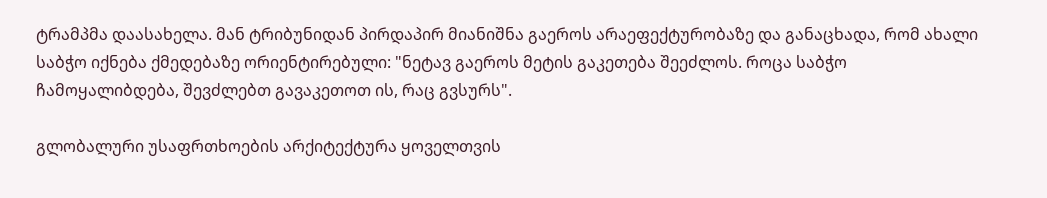ტრამპმა დაასახელა. მან ტრიბუნიდან პირდაპირ მიანიშნა გაეროს არაეფექტურობაზე და განაცხადა, რომ ახალი საბჭო იქნება ქმედებაზე ორიენტირებული: "ნეტავ გაეროს მეტის გაკეთება შეეძლოს. როცა საბჭო ჩამოყალიბდება, შევძლებთ გავაკეთოთ ის, რაც გვსურს".

გლობალური უსაფრთხოების არქიტექტურა ყოველთვის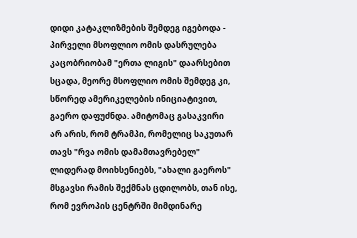დიდი კატაკლიზმების შემდეგ იგებოდა - პირველი მსოფლიო ომის დასრულება კაცობრიობამ "ერთა ლიგის" დაარსებით სცადა, მეორე მსოფლიო ომის შემდეგ კი, სწორედ ამერიკელების ინიციატივით, გაერო დაფუძნდა. ამიტომაც გასაკვირი არ არის, რომ ტრამპი, რომელიც საკუთარ თავს "რვა ომის დამამთავრებელ" ლიდერად მოიხსენიებს, "ახალი გაეროს" მსგავსი რამის შექმნას ცდილობს, თან ისე, რომ ევროპის ცენტრში მიმდინარე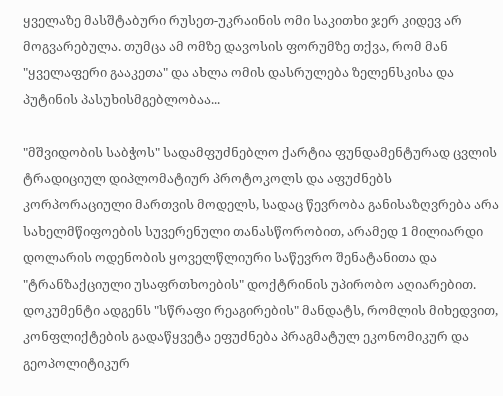ყველაზე მასშტაბური რუსეთ-უკრაინის ომი საკითხი ჯერ კიდევ არ მოგვარებულა. თუმცა ამ ომზე დავოსის ფორუმზე თქვა, რომ მან "ყველაფერი გააკეთა" და ახლა ომის დასრულება ზელენსკისა და პუტინის პასუხისმგებლობაა...

"მშვიდობის საბჭოს" სადამფუძნებლო ქარტია ფუნდამენტურად ცვლის ტრადიციულ დიპლომატიურ პროტოკოლს და აფუძნებს კორპორაციული მართვის მოდელს, სადაც წევრობა განისაზღვრება არა სახელმწიფოების სუვერენული თანასწორობით, არამედ 1 მილიარდი დოლარის ოდენობის ყოველწლიური საწევრო შენატანითა და "ტრანზაქციული უსაფრთხოების" დოქტრინის უპირობო აღიარებით. დოკუმენტი ადგენს "სწრაფი რეაგირების" მანდატს, რომლის მიხედვით, კონფლიქტების გადაწყვეტა ეფუძნება პრაგმატულ ეკონომიკურ და გეოპოლიტიკურ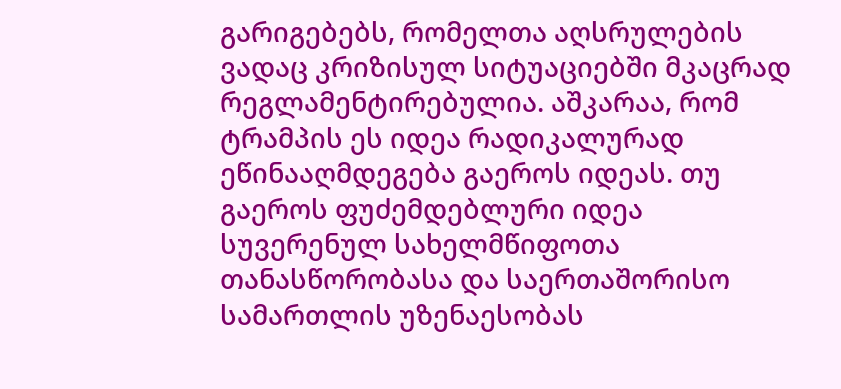გარიგებებს, რომელთა აღსრულების ვადაც კრიზისულ სიტუაციებში მკაცრად რეგლამენტირებულია. აშკარაა, რომ ტრამპის ეს იდეა რადიკალურად ეწინააღმდეგება გაეროს იდეას. თუ გაეროს ფუძემდებლური იდეა სუვერენულ სახელმწიფოთა თანასწორობასა და საერთაშორისო სამართლის უზენაესობას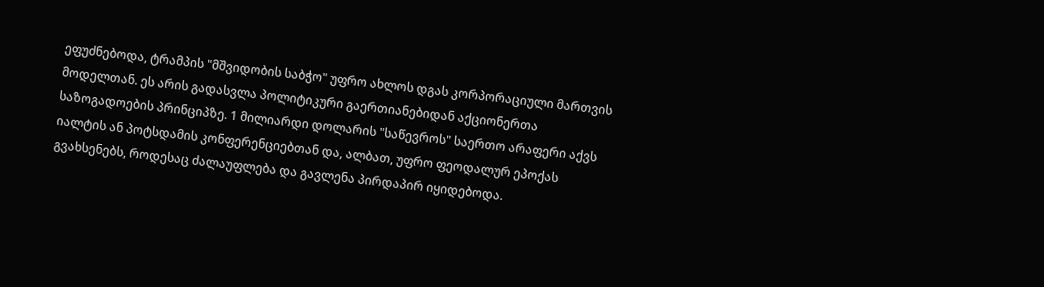ეფუძნებოდა, ტრამპის "მშვიდობის საბჭო" უფრო ახლოს დგას კორპორაციული მართვის მოდელთან. ეს არის გადასვლა პოლიტიკური გაერთიანებიდან აქციონერთა საზოგადოების პრინციპზე. 1 მილიარდი დოლარის "საწევროს" საერთო არაფერი აქვს იალტის ან პოტსდამის კონფერენციებთან და, ალბათ, უფრო ფეოდალურ ეპოქას გვახსენებს, როდესაც ძალაუფლება და გავლენა პირდაპირ იყიდებოდა.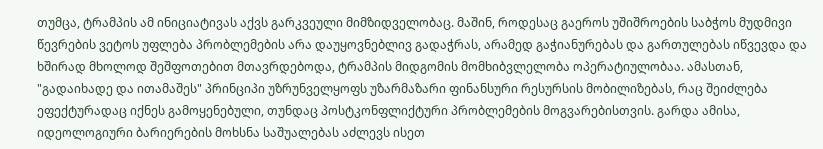თუმცა, ტრამპის ამ ინიციატივას აქვს გარკვეული მიმზიდველობაც. მაშინ, როდესაც გაეროს უშიშროების საბჭოს მუდმივი წევრების ვეტოს უფლება პრობლემების არა დაუყოვნებლივ გადაჭრას, არამედ გაჭიანურებას და გართულებას იწვევდა და ხშირად მხოლოდ შეშფოთებით მთავრდებოდა, ტრამპის მიდგომის მომხიბვლელობა ოპერატიულობაა. ამასთან, "გადაიხადე და ითამაშეს" პრინციპი უზრუნველყოფს უზარმაზარი ფინანსური რესურსის მობილიზებას, რაც შეიძლება ეფექტურადაც იქნეს გამოყენებული, თუნდაც პოსტკონფლიქტური პრობლემების მოგვარებისთვის. გარდა ამისა, იდეოლოგიური ბარიერების მოხსნა საშუალებას აძლევს ისეთ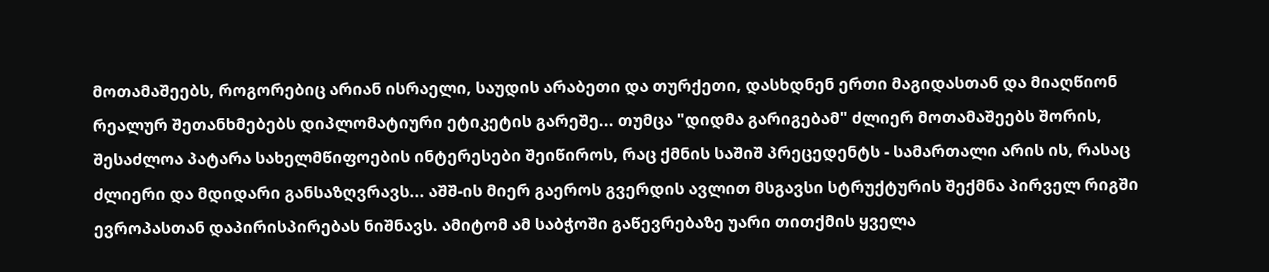მოთამაშეებს, როგორებიც არიან ისრაელი, საუდის არაბეთი და თურქეთი, დასხდნენ ერთი მაგიდასთან და მიაღწიონ რეალურ შეთანხმებებს დიპლომატიური ეტიკეტის გარეშე... თუმცა "დიდმა გარიგებამ" ძლიერ მოთამაშეებს შორის, შესაძლოა პატარა სახელმწიფოების ინტერესები შეიწიროს, რაც ქმნის საშიშ პრეცედენტს - სამართალი არის ის, რასაც ძლიერი და მდიდარი განსაზღვრავს... აშშ-ის მიერ გაეროს გვერდის ავლით მსგავსი სტრუქტურის შექმნა პირველ რიგში ევროპასთან დაპირისპირებას ნიშნავს. ამიტომ ამ საბჭოში გაწევრებაზე უარი თითქმის ყველა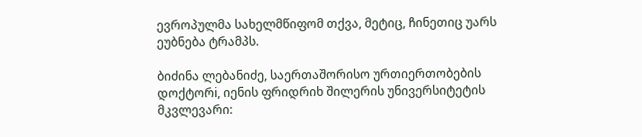ევროპულმა სახელმწიფომ თქვა, მეტიც, ჩინეთიც უარს ეუბნება ტრამპს.

ბიძინა ლებანიძე, საერთაშორისო ურთიერთობების დოქტორi, იენის ფრიდრიხ შილერის უნივერსიტეტის მკვლევარი: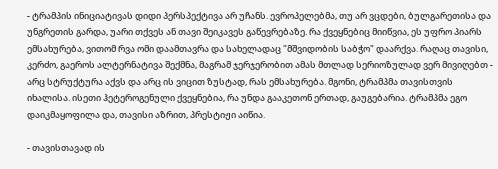- ტრამპის ინიციატივას დიდი პერსპექტივა არ უჩანს. ევროპელებმა, თუ არ ვცდები, ბულგარეთისა და უნგრეთის გარდა, უარი თქვეს ან თავი შეიკავეს გაწევრებაზე. რა ქვეყნებიც მიიწვია, ეს უფრო პიარს ემსახურება, ვითომ რვა ომი დაამთავრა და სახელადაც "მშვიდობის საბჭო" დაარქვა. რაღაც თავისი, კერძო, გაეროს ალტერნატივა შექმნა, მაგრამ ჯერჯერობით ამას მთლად სერიოზულად ვერ მივიღებთ - არც სტრუქტურა აქვს და არც ის ვიცით ზუსტად, რას ემსახურება. მგონი, ტრამპმა თავისთვის იხალისა. ისეთი ჰეტეროგენული ქვეყნებია, რა უნდა გააკეთონ ერთად, გაუგებარია. ტრამპმა ეგო დაიკმაყოფილა და, თავისი აზრით, პრესტიჟი აიწია.

- თავისთავად ის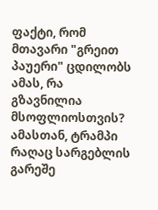ფაქტი, რომ მთავარი "გრეით პაუერი" ცდილობს ამას, რა გზავნილია მსოფლიოსთვის? ამასთან, ტრამპი რაღაც სარგებლის გარეშე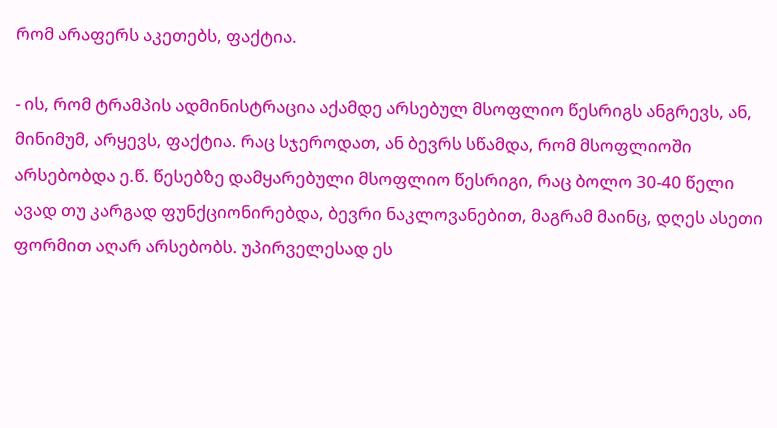რომ არაფერს აკეთებს, ფაქტია.

- ის, რომ ტრამპის ადმინისტრაცია აქამდე არსებულ მსოფლიო წესრიგს ანგრევს, ან, მინიმუმ, არყევს, ფაქტია. რაც სჯეროდათ, ან ბევრს სწამდა, რომ მსოფლიოში არსებობდა ე.წ. წესებზე დამყარებული მსოფლიო წესრიგი, რაც ბოლო 30-40 წელი ავად თუ კარგად ფუნქციონირებდა, ბევრი ნაკლოვანებით, მაგრამ მაინც, დღეს ასეთი ფორმით აღარ არსებობს. უპირველესად ეს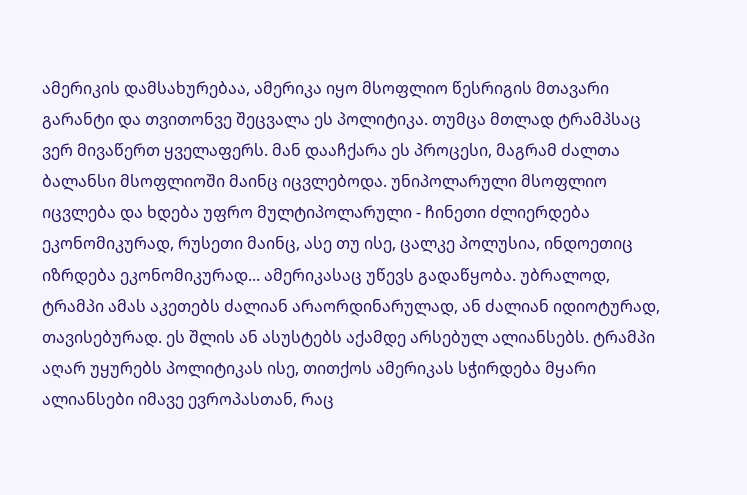ამერიკის დამსახურებაა, ამერიკა იყო მსოფლიო წესრიგის მთავარი გარანტი და თვითონვე შეცვალა ეს პოლიტიკა. თუმცა მთლად ტრამპსაც ვერ მივაწერთ ყველაფერს. მან დააჩქარა ეს პროცესი, მაგრამ ძალთა ბალანსი მსოფლიოში მაინც იცვლებოდა. უნიპოლარული მსოფლიო იცვლება და ხდება უფრო მულტიპოლარული - ჩინეთი ძლიერდება ეკონომიკურად, რუსეთი მაინც, ასე თუ ისე, ცალკე პოლუსია, ინდოეთიც იზრდება ეკონომიკურად... ამერიკასაც უწევს გადაწყობა. უბრალოდ, ტრამპი ამას აკეთებს ძალიან არაორდინარულად, ან ძალიან იდიოტურად, თავისებურად. ეს შლის ან ასუსტებს აქამდე არსებულ ალიანსებს. ტრამპი აღარ უყურებს პოლიტიკას ისე, თითქოს ამერიკას სჭირდება მყარი ალიანსები იმავე ევროპასთან, რაც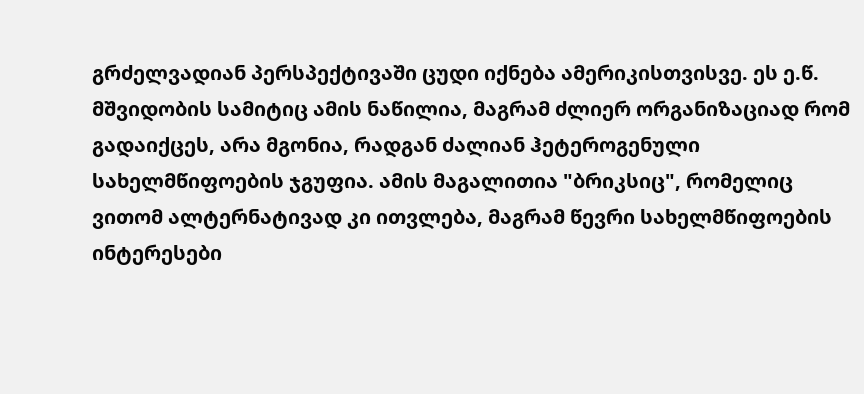გრძელვადიან პერსპექტივაში ცუდი იქნება ამერიკისთვისვე. ეს ე.წ. მშვიდობის სამიტიც ამის ნაწილია, მაგრამ ძლიერ ორგანიზაციად რომ გადაიქცეს, არა მგონია, რადგან ძალიან ჰეტეროგენული სახელმწიფოების ჯგუფია. ამის მაგალითია "ბრიკსიც", რომელიც ვითომ ალტერნატივად კი ითვლება, მაგრამ წევრი სახელმწიფოების ინტერესები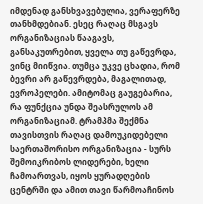იმდენად განსხვავებულია, ვერაფერზე თანხმდებიან. ესეც რაღაც მსგავს ორგანიზაციას წააგავს, განსაკუთრებით, ყველა თუ გაწევრდა, ვინც მიიწვია. თუმცა უკვე ცხადია, რომ ბევრი არ გაწევრდება, მაგალითად, ევროპელები. ამიტომაც გაუგებარია, რა ფუნქცია უნდა შეასრულოს ამ ორგანიზაციამ. ტრამპმა შექმნა თავისთვის რაღაც დამოუკიდებელი საერთაშორისო ორგანიზაცია - სურს შემოიკრიბოს ლიდერები, ხელი ჩამოართვას, იყოს ყურადღების ცენტრში და ამით თავი წარმოაჩინოს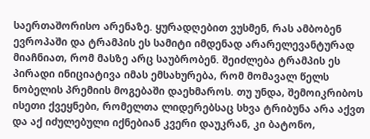საერთაშორისო არენაზე. ყურადღებით ვუსმენ, რას ამბობენ ევროპაში და ტრამპის ეს სამიტი იმდენად არარელევანტურად მიაჩნიათ, რომ მასზე არც საუბრობენ. შეიძლება ტრამპის ეს პირადი ინიციატივა იმას ემსახურება, რომ მომავალ წელს ნობელის პრემიის მოგებაში დაეხმაროს. თუ უნდა, შემოიკრიბოს ისეთი ქვეყნები, რომელთა ლიდერებსაც სხვა ტრიბუნა არა აქვთ და აქ იძულებული იქნებიან კვერი დაუკრან, კი ბატონო,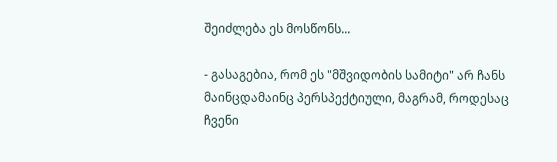შეიძლება ეს მოსწონს...

- გასაგებია, რომ ეს "მშვიდობის სამიტი" არ ჩანს მაინცდამაინც პერსპექტიული, მაგრამ, როდესაც ჩვენი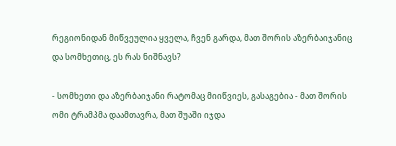რეგიონიდან მიწვეულია ყველა, ჩვენ გარდა, მათ შორის აზერბაიჯანიც და სომხეთიც, ეს რას ნიშნავს?

- სომხეთი და აზერბაიჯანი რატომაც მიიწვიეს, გასაგებია - მათ შორის ომი ტრამპმა დაამთავრა, მათ შუაში იჯდა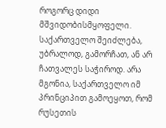როგორც დიდი მშვიდობისმყოფელი. საქართველო შეიძლება, უბრალოდ, გამორჩათ, ან არ ჩათვალეს საჭიროდ. არა მგონია, საქართველო იმ პრინციპით გამოეყოთ, რომ რუსეთის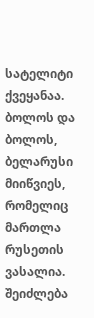სატელიტი ქვეყანაა. ბოლოს და ბოლოს, ბელარუსი მიიწვიეს, რომელიც მართლა რუსეთის ვასალია. შეიძლება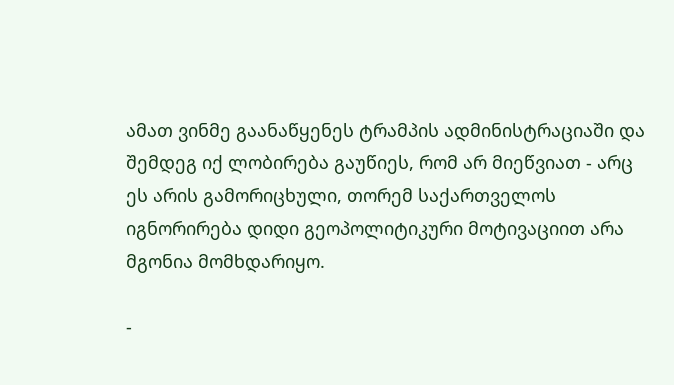ამათ ვინმე გაანაწყენეს ტრამპის ადმინისტრაციაში და შემდეგ იქ ლობირება გაუწიეს, რომ არ მიეწვიათ - არც ეს არის გამორიცხული, თორემ საქართველოს იგნორირება დიდი გეოპოლიტიკური მოტივაციით არა მგონია მომხდარიყო.

-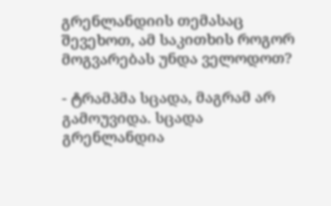გრენლანდიის თემასაც შევეხოთ, ამ საკითხის როგორ მოგვარებას უნდა ველოდოთ?

- ტრამპმა სცადა, მაგრამ არ გამოუვიდა. სცადა გრენლანდია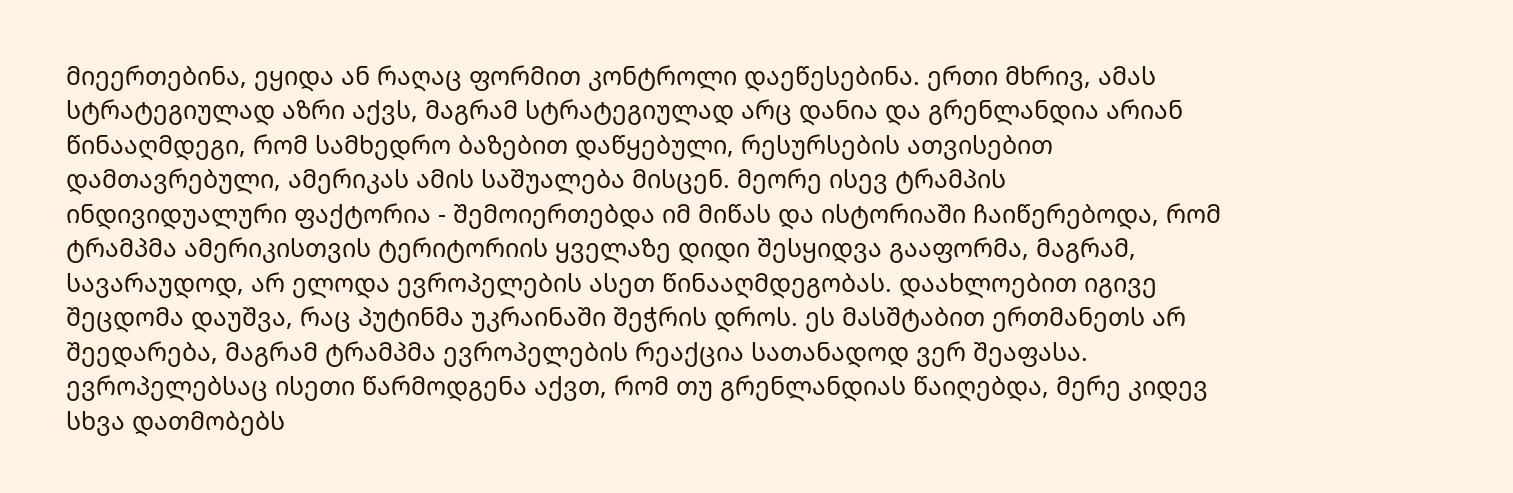მიეერთებინა, ეყიდა ან რაღაც ფორმით კონტროლი დაეწესებინა. ერთი მხრივ, ამას სტრატეგიულად აზრი აქვს, მაგრამ სტრატეგიულად არც დანია და გრენლანდია არიან წინააღმდეგი, რომ სამხედრო ბაზებით დაწყებული, რესურსების ათვისებით დამთავრებული, ამერიკას ამის საშუალება მისცენ. მეორე ისევ ტრამპის ინდივიდუალური ფაქტორია - შემოიერთებდა იმ მიწას და ისტორიაში ჩაიწერებოდა, რომ ტრამპმა ამერიკისთვის ტერიტორიის ყველაზე დიდი შესყიდვა გააფორმა, მაგრამ, სავარაუდოდ, არ ელოდა ევროპელების ასეთ წინააღმდეგობას. დაახლოებით იგივე შეცდომა დაუშვა, რაც პუტინმა უკრაინაში შეჭრის დროს. ეს მასშტაბით ერთმანეთს არ შეედარება, მაგრამ ტრამპმა ევროპელების რეაქცია სათანადოდ ვერ შეაფასა. ევროპელებსაც ისეთი წარმოდგენა აქვთ, რომ თუ გრენლანდიას წაიღებდა, მერე კიდევ სხვა დათმობებს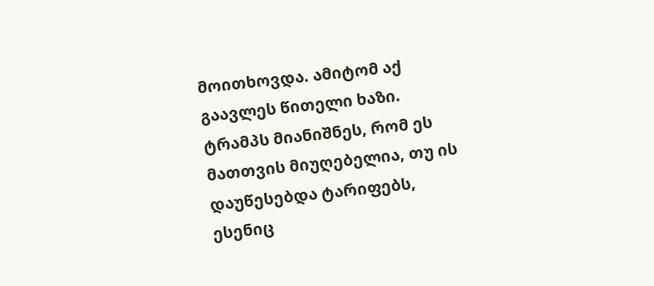მოითხოვდა. ამიტომ აქ გაავლეს წითელი ხაზი. ტრამპს მიანიშნეს, რომ ეს მათთვის მიუღებელია, თუ ის დაუწესებდა ტარიფებს, ესენიც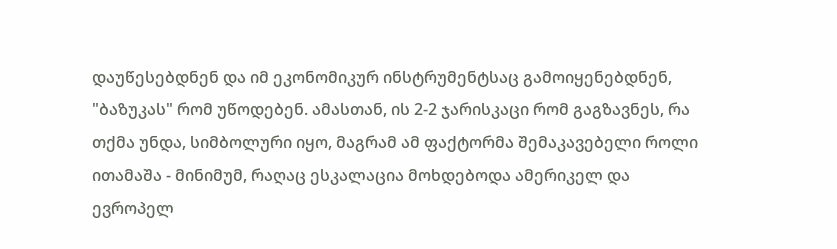დაუწესებდნენ და იმ ეკონომიკურ ინსტრუმენტსაც გამოიყენებდნენ, "ბაზუკას" რომ უწოდებენ. ამასთან, ის 2-2 ჯარისკაცი რომ გაგზავნეს, რა თქმა უნდა, სიმბოლური იყო, მაგრამ ამ ფაქტორმა შემაკავებელი როლი ითამაშა - მინიმუმ, რაღაც ესკალაცია მოხდებოდა ამერიკელ და ევროპელ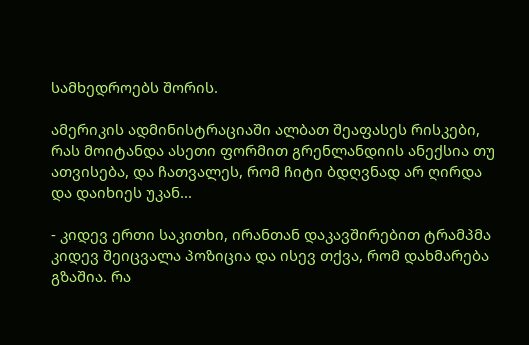სამხედროებს შორის.

ამერიკის ადმინისტრაციაში ალბათ შეაფასეს რისკები, რას მოიტანდა ასეთი ფორმით გრენლანდიის ანექსია თუ ათვისება, და ჩათვალეს, რომ ჩიტი ბდღვნად არ ღირდა და დაიხიეს უკან...

- კიდევ ერთი საკითხი, ირანთან დაკავშირებით ტრამპმა კიდევ შეიცვალა პოზიცია და ისევ თქვა, რომ დახმარება გზაშია. რა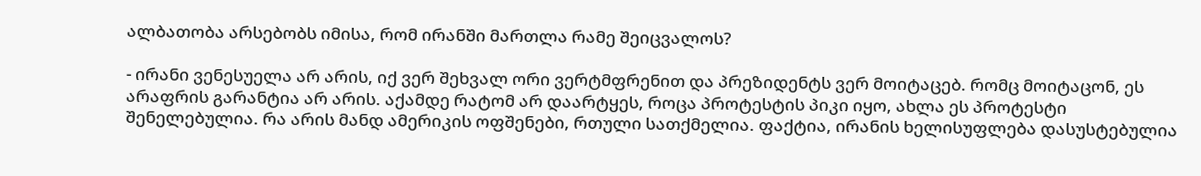ალბათობა არსებობს იმისა, რომ ირანში მართლა რამე შეიცვალოს?

- ირანი ვენესუელა არ არის, იქ ვერ შეხვალ ორი ვერტმფრენით და პრეზიდენტს ვერ მოიტაცებ. რომც მოიტაცონ, ეს არაფრის გარანტია არ არის. აქამდე რატომ არ დაარტყეს, როცა პროტესტის პიკი იყო, ახლა ეს პროტესტი შენელებულია. რა არის მანდ ამერიკის ოფშენები, რთული სათქმელია. ფაქტია, ირანის ხელისუფლება დასუსტებულია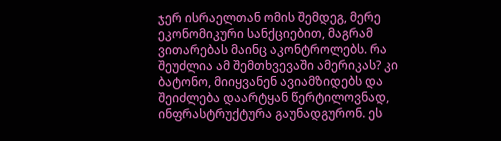ჯერ ისრაელთან ომის შემდეგ, მერე ეკონომიკური სანქციებით, მაგრამ ვითარებას მაინც აკონტროლებს. რა შეუძლია ამ შემთხვევაში ამერიკას? კი ბატონო, მიიყვანენ ავიამზიდებს და შეიძლება დაარტყან წერტილოვნად, ინფრასტრუქტურა გაუნადგურონ. ეს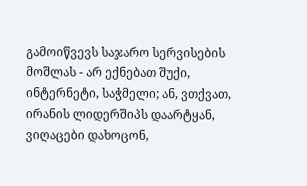გამოიწვევს საჯარო სერვისების მოშლას - არ ექნებათ შუქი, ინტერნეტი, საჭმელი; ან, ვთქვათ, ირანის ლიდერშიპს დაარტყან, ვიღაცები დახოცონ,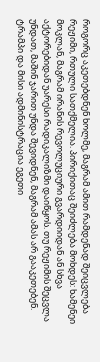როგორც აკეთებდნენ ხოლმე, მაგრამ ამით რამდენად შეიცვლება რეჟიმი, რთული სათქმელია. პირიქითაც შეიძლება მოხდეს: ხამენეი მოკლან, მაგრამ ირანის რევოლუციური გვარდიიდან ან სხვა აქტორებიდან უარესი რადიკალიზმი დაიწყოს. თუ რეჟიმის შეცვლა უნდათ, მაშინ ჯარით უნდა შევიდნენ, მაგრამ ამას არ გააკეთებენ. ტრამპი და მისი ადმინისტრაცია ეგეთი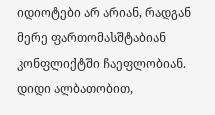იდიოტები არ არიან, რადგან მერე ფართომასშტაბიან კონფლიქტში ჩაეფლობიან. დიდი ალბათობით,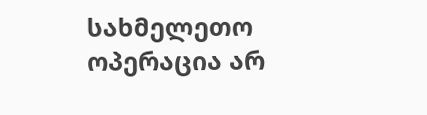სახმელეთო ოპერაცია არ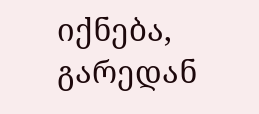იქნება, გარედან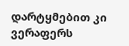დარტყმებით კი ვერაფერს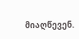მიაღწევენ.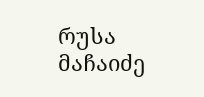რუსა მაჩაიძე